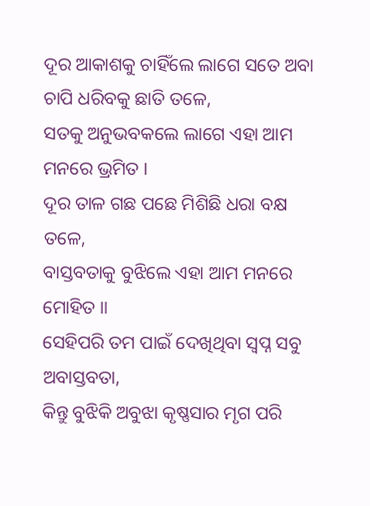ଦୂର ଆକାଶକୁ ଚାହିଁଲେ ଲାଗେ ସତେ ଅବା ଚାପି ଧରିବକୁ ଛାତି ତଳେ,
ସତକୁ ଅନୁଭବକଲେ ଲାଗେ ଏହା ଆମ ମନରେ ଭ୍ରମିତ ।
ଦୂର ତାଳ ଗଛ ପଛେ ମିଶିଛି ଧରା ବକ୍ଷ ତଳେ,
ବାସ୍ତବତାକୁ ବୁଝିଲେ ଏହା ଆମ ମନରେ ମୋହିତ ॥
ସେହିପରି ତମ ପାଇଁ ଦେଖିଥିବା ସ୍ୱପ୍ନ ସବୁ ଅବାସ୍ତବତା,
କିନ୍ତୁ ବୁଝିକି ଅବୁଝା କୃଷ୍ଣସାର ମୃଗ ପରି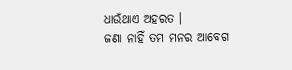ଧାଉଁଥାଏ ଅହରତ ।
ଜଣା ନାହିଁ ତମ ମନର ଆବେଗ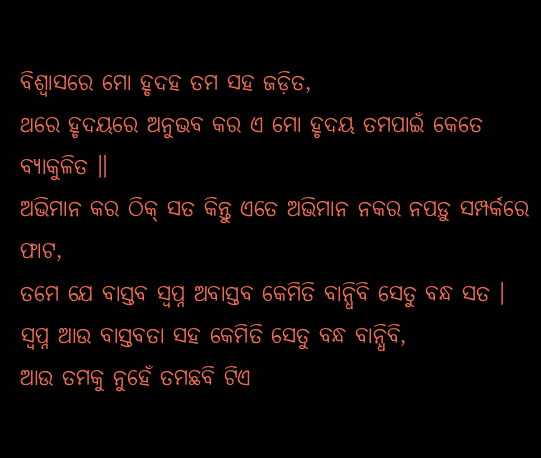ବିଶ୍ୱାସରେ ମୋ ହୃଦହ ତମ ସହ ଜଡ଼ିତ,
ଥରେ ହୃଦୟରେ ଅନୁଭବ କର ଏ ମୋ ହୃଦୟ ତମପାଇଁ କେତେ ବ୍ୟାକୁଳିତ ॥
ଅଭିମାନ କର ଠିକ୍ ସତ କିନ୍ତୁ ଏତେ ଅଭିମାନ ନକର ନପଡ଼ୁ ସମ୍ପର୍କରେ ଫାଟ,
ତମେ ଯେ ବାସ୍ତବ ସ୍ୱପ୍ନ ଅବାସ୍ତବ କେମିତି ବାନ୍ଧିବି ସେତୁ ବନ୍ଧ ସତ ।
ସ୍ୱପ୍ନ ଆଉ ବାସ୍ତବତା ସହ କେମିତି ସେତୁ ବନ୍ଧ ବାନ୍ଧିବି,
ଆଉ ତମକୁ ନୁହେଁ ତମଛବି ଟିଏ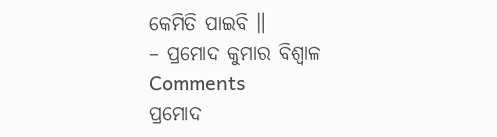କେମିତି ପାଇବି ॥
– ପ୍ରମୋଦ କୁମାର ବିଶ୍ୱାଳ
Comments
ପ୍ରମୋଦ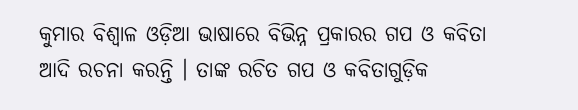କୁମାର ବିଶ୍ୱାଳ ଓଡ଼ିଆ ଭାଷାରେ ବିଭିନ୍ନ ପ୍ରକାରର ଗପ ଓ କବିତା ଆଦି ରଚନା କରନ୍ତି । ତାଙ୍କ ରଚିତ ଗପ ଓ କବିତାଗୁଡ଼ିକ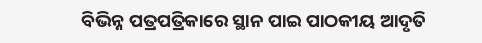ବିଭିନ୍ନ ପତ୍ରପତ୍ରିକାରେ ସ୍ଥାନ ପାଇ ପାଠକୀୟ ଆଦୃତି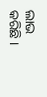ଲାଭ କରିଛି ।